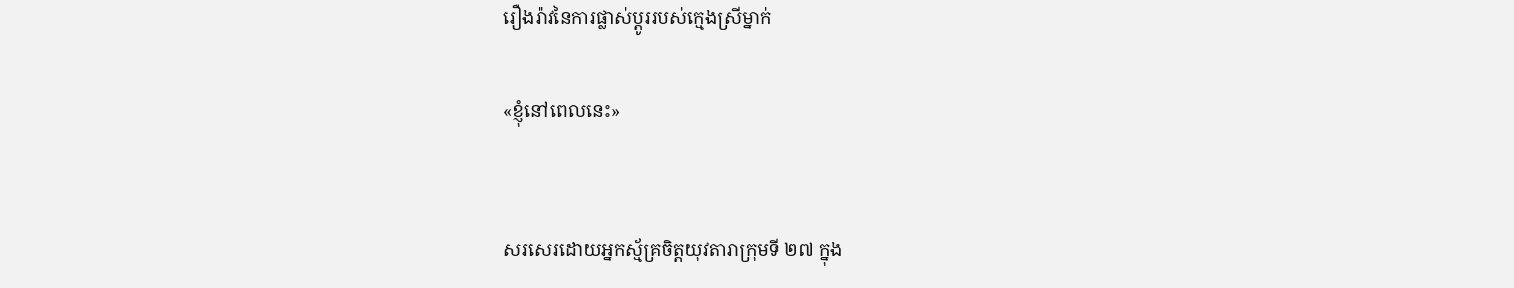រឿងរ៉ាវនៃការផ្លាស់ប្តូររបស់ក្មេងស្រីម្នាក់

«ខ្ញុំនៅពេលនេះ»


សរសេរដោយអ្នកស្ម័គ្រចិត្តយុវតារាក្រុមទី ២៧ ក្នុង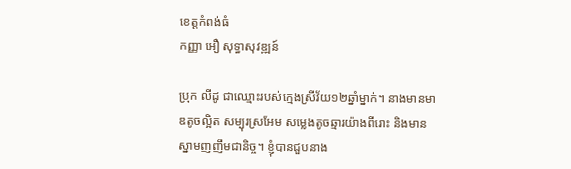ខេត្តកំពង់ធំ
កញ្ញា អឿ សុទ្ធាសុវឌ្ឍន៍

ប្រុក លីដូ ជាឈ្មោះរបស់ក្មេងស្រីវ័យ១២ឆ្នាំម្នាក់។ នាងមានមាឌតូចល្អិត សម្បុរស្រអែម សម្លេងតូចឆ្មារយ៉ាងពីរោះ និងមានស្នាមញញឹមជានិច្ច។ ខ្ញុំបានជួបនាង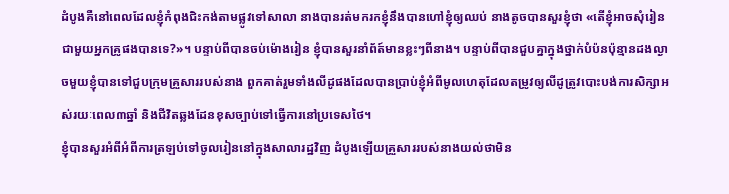ដំបូងគឺនៅពេលដែលខ្ញុំកំពុងជិះកង់តាមផ្លូវទៅសាលា នាងបានរត់មករកខ្ញុំនឹងបានហៅខ្ញុំឲ្យឈប់ នាងតូចបានសួរខ្ញុំថា «តើខ្ញុំអាចសុំរៀនជាមួយអ្នកគ្រូផងបានទេ?»។ បន្ទាប់ពីបានចប់ម៉ោងរៀន ខ្ញុំបានសួរនាំព័ត៍មានខ្លះៗពីនាង។ បន្ទាប់ពីបានជួបគ្នាក្នុងថ្នាក់បំប៉នប៉ុន្មានដងល្ងាចមួយខ្ញុំបានទៅជួបក្រុមគ្រួសាររបស់នាង ពួកគាត់រួមទាំងលីដូផងដែលបានប្រាប់ខ្ញុំអំពីមូលហេតុដែលតម្រូវឲ្យលីដូត្រូវបោះបង់ការសិក្សាអស់រយៈពេល៣ឆ្នាំ និងជីវិតឆ្លងដែនខុសច្បាប់ទៅធ្វើការនៅប្រទេសថៃ។
ខ្ញុំបានសួរអំពីអំពីការត្រឡប់ទៅចូលរៀននៅក្នុងសាលារដ្ឋវិញ ដំបូងឡើយគ្រួសាររបស់នាងយល់ថាមិន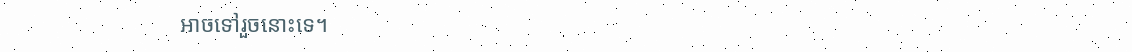អាចទៅរួចនោះទេ។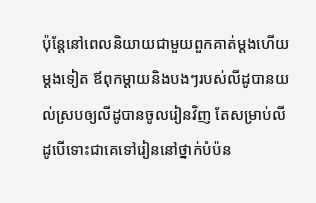ប៉ុន្តែនៅពេលនិយាយជាមួយពួកគាត់ម្តងហើយម្តងទៀត ឪពុកម្តាយនិងបងៗរបស់លីដូបានយល់ស្របឲ្យលីដូបានចូលរៀនវិញ តែសម្រាប់លីដូបើទោះជាគេទៅរៀននៅថ្នាក់បំប៉ន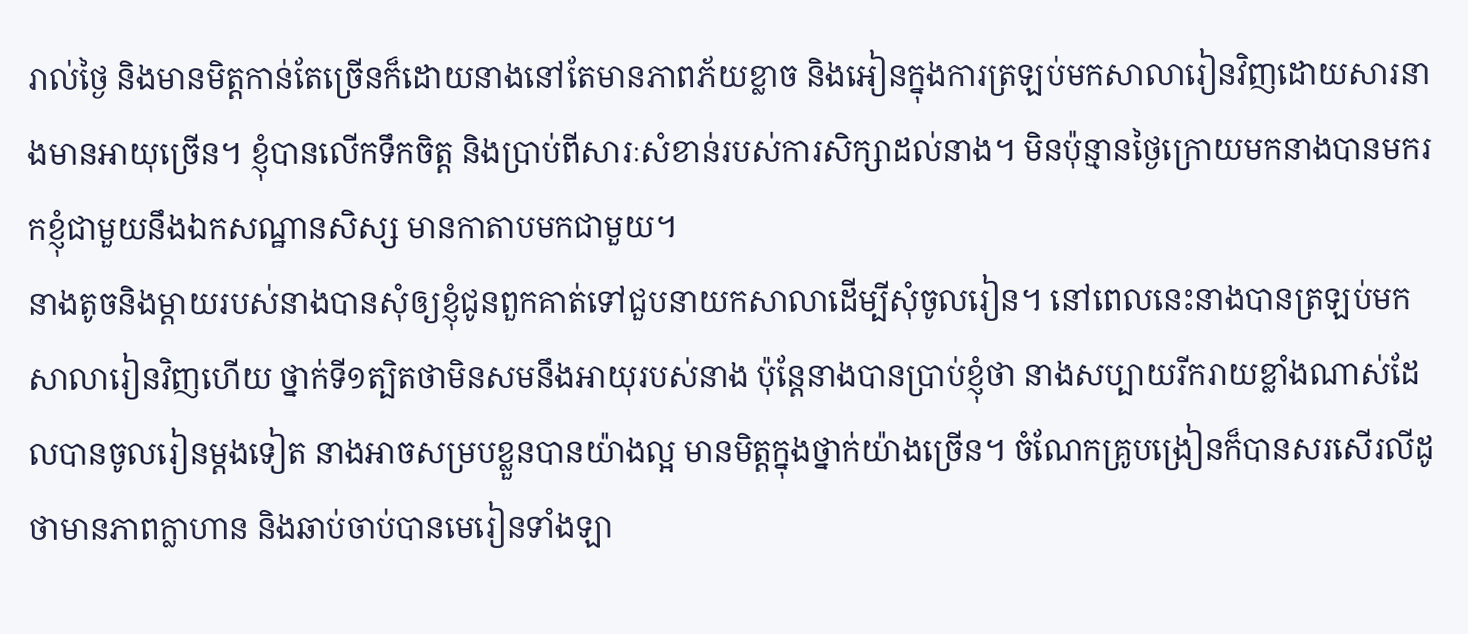រាល់ថ្ងៃ និងមានមិត្តកាន់តែច្រើនក៏ដោយនាងនៅតែមានភាពភ័យខ្លាច និងអៀនក្នុងការត្រឡប់មកសាលារៀនវិញដោយសារនាងមានអាយុច្រើន។ ខ្ញុំបានលើកទឹកចិត្ត និងប្រាប់ពីសារៈសំខាន់របស់ការសិក្សាដល់នាង។ មិនប៉ុន្មានថ្ងៃក្រោយមកនាងបានមករកខ្ញុំជាមួយនឹងឯកសណ្ឋានសិស្ស មានកាតាបមកជាមួយ។
នាងតូចនិងម្តាយរបស់នាងបានសុំឲ្យខ្ញុំជូនពួកគាត់ទៅជួបនាយកសាលាដើម្បីសុំចូលរៀន។ នៅពេលនេះនាងបានត្រឡប់មកសាលារៀនវិញហើយ ថ្នាក់ទី១ត្បិតថាមិនសមនឹងអាយុរបស់នាង ប៉ុន្តែនាងបានប្រាប់ខ្ញុំថា នាងសប្បាយរីករាយខ្លាំងណាស់ដែលបានចូលរៀនម្តងទៀត នាងអាចសម្របខ្លួនបានយ៉ាងល្អ មានមិត្តក្នុងថ្នាក់យ៉ាងច្រើន។ ចំណែកគ្រូបង្រៀនក៏បានសរសើរលីដូថាមានភាពក្លាហាន និងឆាប់ចាប់បានមេរៀនទាំងឡា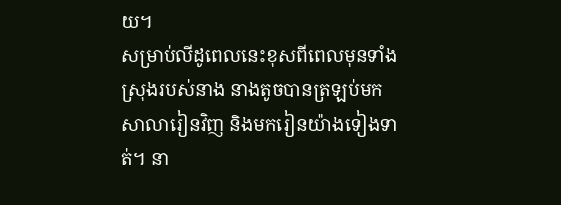យ។
សម្រាប់លីដូពេលនេះខុសពីពេលមុនទាំងស្រុងរបស់នាង នាងតូចបានត្រឡប់មកសាលារៀនវិញ និងមករៀនយ៉ាងទៀងទាត់។ នា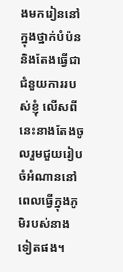ងមករៀននៅក្នុងថ្នាក់បំប៉ន និងតែងធ្វើជាជំនួយការរបស់ខ្ញុំ លើសពីនេះនាងតែងចូលរួមជួយរៀបចំអំណាននៅពេលធ្វើក្នុងភូមិរបស់នាងទៀតផង។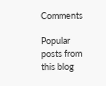Comments

Popular posts from this blog